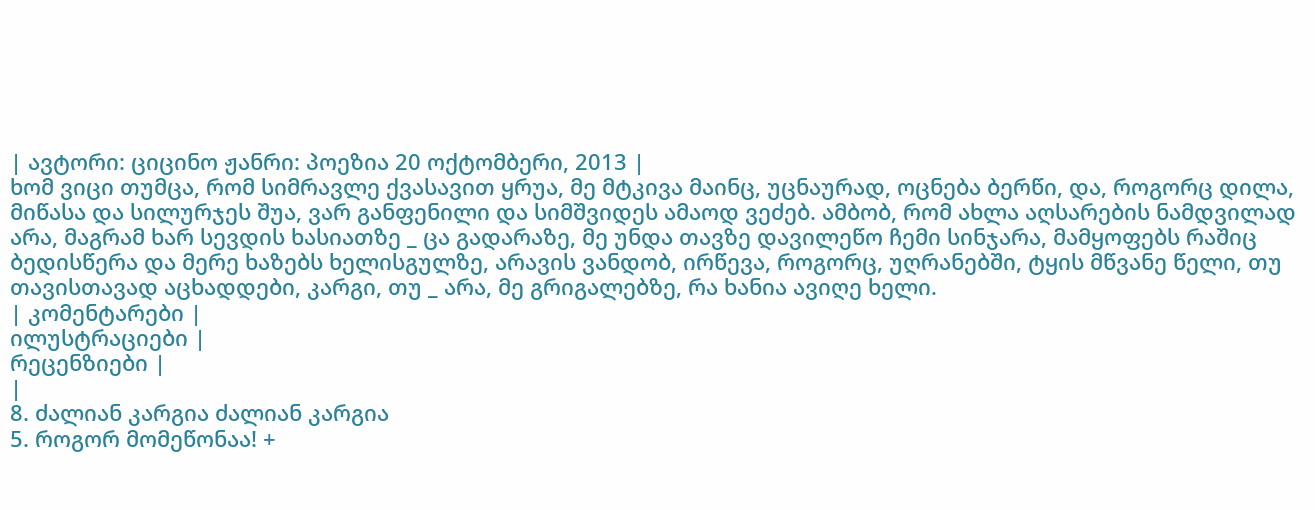| ავტორი: ციცინო ჟანრი: პოეზია 20 ოქტომბერი, 2013 |
ხომ ვიცი თუმცა, რომ სიმრავლე ქვასავით ყრუა, მე მტკივა მაინც, უცნაურად, ოცნება ბერწი, და, როგორც დილა, მიწასა და სილურჯეს შუა, ვარ განფენილი და სიმშვიდეს ამაოდ ვეძებ. ამბობ, რომ ახლა აღსარების ნამდვილად არა, მაგრამ ხარ სევდის ხასიათზე _ ცა გადარაზე, მე უნდა თავზე დავილეწო ჩემი სინჯარა, მამყოფებს რაშიც ბედისწერა და მერე ხაზებს ხელისგულზე, არავის ვანდობ, ირწევა, როგორც, უღრანებში, ტყის მწვანე წელი, თუ თავისთავად აცხადდები, კარგი, თუ _ არა, მე გრიგალებზე, რა ხანია ავიღე ხელი.
| კომენტარები |
ილუსტრაციები |
რეცენზიები |
|
8. ძალიან კარგია ძალიან კარგია
5. როგორ მომეწონაა! +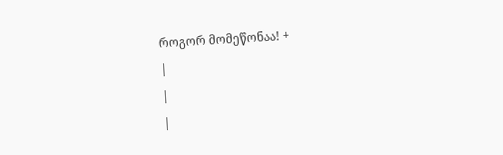როგორ მომეწონაა! +
|
|
|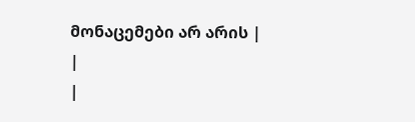მონაცემები არ არის |
|
|